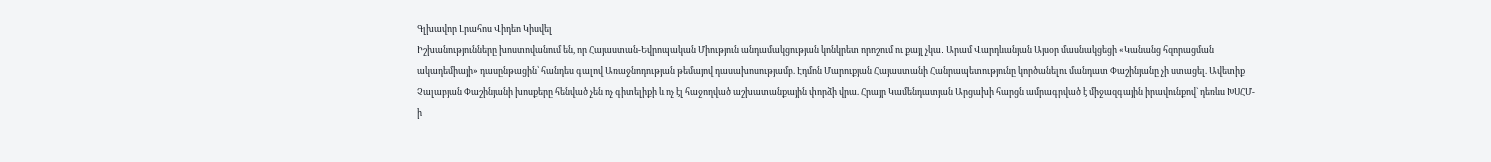Գլխավոր Լրահոս Վիդեո Կիսվել
Իշխանությունները խոստովանում են, որ Հայաստան-Եվրոպական Միություն անդամակցության կոնկրետ որոշում ու քայլ չկա․ Արամ Վարդևանյան Այսօր մասնակցեցի «Կանանց հզորացման ակադեմիայի» դասընթացին՝ հանդես գալով Առաջնոդության թեմայով դասախոսությամբ. Էդմոն Մարուքյան Հայաստանի Հանրապետությունը կործանելու մանդատ Փաշինյանը չի ստացել. Ավետիք Չալաբյան Փաշինյանի խոսքերը հենված չեն ոչ գիտելիքի և ոչ էլ հաջողված աշխատանքային փորձի վրա. Հրայր Կամենդատյան Արցախի հարցն ամրագրված է միջազգային իրավունքով` դեռևս ԽՍՀՄ-ի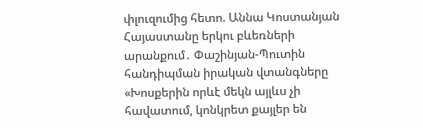փլուզումից հետո. Աննա Կոստանյան Հայաստանը երկու բևեռների արանքում․ Փաշինյան-Պուտին հանդիպման իրական վտանգները «Խոսքերին որևէ մեկն այլևս չի հավատում, կոնկրետ քայլեր են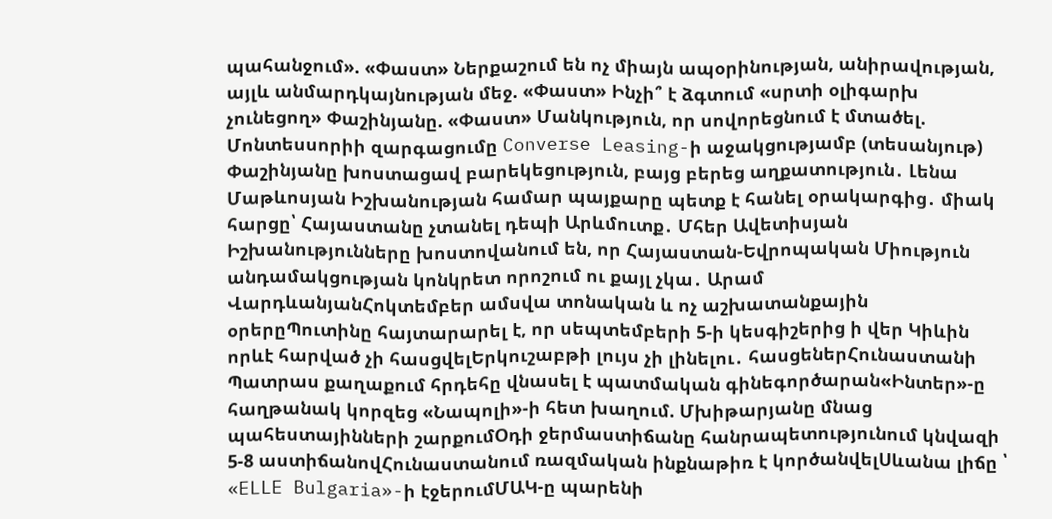պահանջում». «Փաստ» Ներքաշում են ոչ միայն ապօրինության, անիրավության, այլև անմարդկայնության մեջ. «Փաստ» Ինչի՞ է ձգտում «սրտի օլիգարխ չունեցող» Փաշինյանը. «Փաստ» Մանկություն, որ սովորեցնում է մտածել. Մոնտեսսորիի զարգացումը Converse Leasing-ի աջակցությամբ (տեսանյութ) Փաշինյանը խոստացավ բարեկեցություն, բայց բերեց աղքատություն․ Լենա Մաթևոսյան Իշխանության համար պայքարը պետք է հանել օրակարգից․ միակ հարցը՝ Հայաստանը չտանել դեպի Արևմուտք․ Մհեր Ավետիսյան
Իշխանությունները խոստովանում են, որ Հայաստան-Եվրոպական Միություն անդամակցության կոնկրետ որոշում ու քայլ չկա․ Արամ ՎարդևանյանՀոկտեմբեր ամսվա տոնական և ոչ աշխատանքային օրերըՊուտինը հայտարարել է, որ սեպտեմբերի 5-ի կեսգիշերից ի վեր Կիևին որևէ հարված չի հասցվելԵրկուշաբթի լույս չի լինելու․ հասցեներՀունաստանի Պատրաս քաղաքում հրդեհը վնասել է պատմական գինեգործարան«Ինտեր»-ը հաղթանակ կորզեց «Նապոլի»-ի հետ խաղում. Մխիթարյանը մնաց պահեստայինների շարքումՕդի ջերմաստիճանը հանրապետությունում կնվազի 5-8 աստիճանովՀունաստանում ռազմական ինքնաթիռ է կործանվելՍևանա լիճը ՝ «ELLE Bulgaria»-ի էջերումՄԱԿ-ը պարենի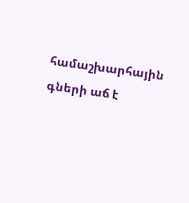համաշխարհային գների աճ է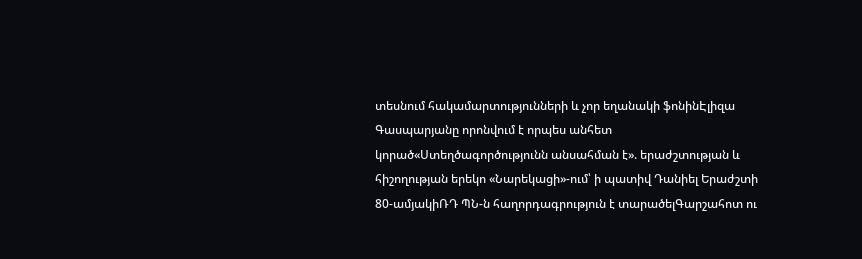տեսնում հակամարտությունների և չոր եղանակի ֆոնինԷլիզա Գասպարյանը որոնվում է որպես անհետ կորած«Ստեղծագործությունն անսահման է». երաժշտության և հիշողության երեկո «Նարեկացի»-ում՝ ի պատիվ Դանիել Երաժշտի 80-ամյակիՌԴ ՊՆ-ն հաղորդագրություն է տարածելԳարշահոտ ու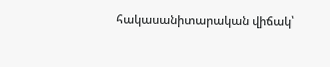հակասանիտարական վիճակ՝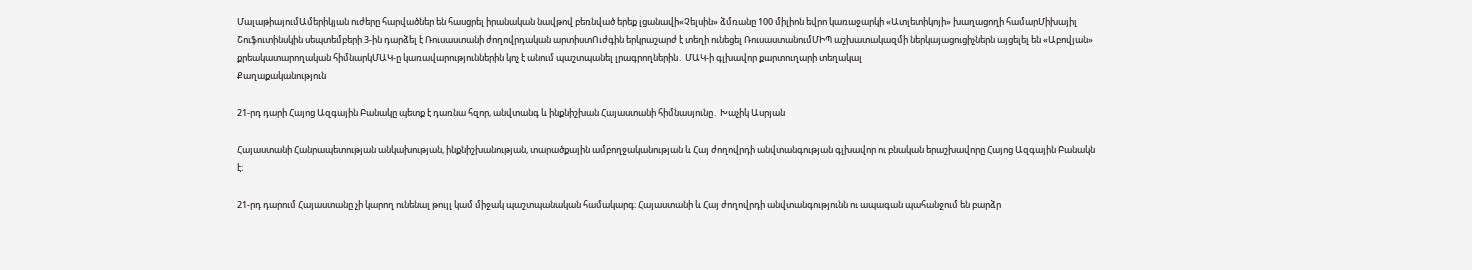ՄալաթիայումԱմերիկյան ուժերը հարվածներ են հասցրել իրանական նավթով բեռնված երեք լցանավի«Չելսին» ձմռանը 100 միլիոն եվրո կառաջարկի «Ատլետիկոյի» խաղացողի համարՄիխայիլ Շուֆուտինսկին սեպտեմբերի 3-ին դարձել է Ռուսաստանի ժողովրդական արտիստՈւժգին երկրաշարժ է տեղի ունեցել ՌուսաստանումՄԻՊ աշխատակազմի ներկայացուցիչներն այցելել են «Աբովյան» քրեակատարողական հիմնարկՄԱԿ-ը կառավարություններին կոչ է անում պաշտպանել լրագրողներին․ ՄԱԿ-ի գլխավոր քարտուղարի տեղակալ
Քաղաքականություն

21-րդ դարի Հայոց Ազգային Բանակը պետք է դառնա հզոր, անվտանգ և ինքնիշխան Հայաստանի հիմնասյունը․ Խաչիկ Ասրյան

Հայաստանի Հանրապետության անկախության, ինքնիշխանության, տարածքային ամբողջականության և Հայ ժողովրդի անվտանգության գլխավոր ու բնական երաշխավորը Հայոց Ազգային Բանակն է։

21-րդ դարում Հայաստանը չի կարող ունենալ թույլ կամ միջակ պաշտպանական համակարգ։ Հայաստանի և Հայ ժողովրդի անվտանգությունն ու ապագան պահանջում են բարձր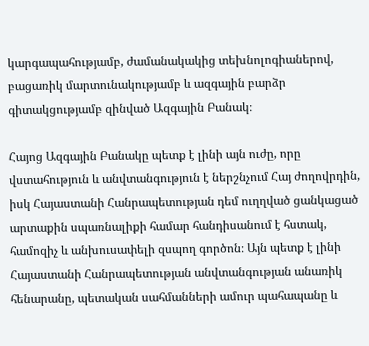կարգապահությամբ, ժամանակակից տեխնոլոգիաներով, բացառիկ մարտունակությամբ և ազգային բարձր գիտակցությամբ զինված Ազգային Բանակ։

Հայոց Ազգային Բանակը պետք է լինի այն ուժը, որը վստահություն և անվտանգություն է ներշնչում Հայ ժողովրդին, իսկ Հայաստանի Հանրապետության դեմ ուղղված ցանկացած արտաքին սպառնալիքի համար հանդիսանում է հստակ, համոզիչ և անխուսափելի զսպող գործոն։ Այն պետք է լինի Հայաստանի Հանրապետության անվտանգության անառիկ հենարանը, պետական սահմանների ամուր պահապանը և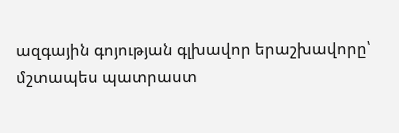ազգային գոյության գլխավոր երաշխավորը՝ մշտապես պատրաստ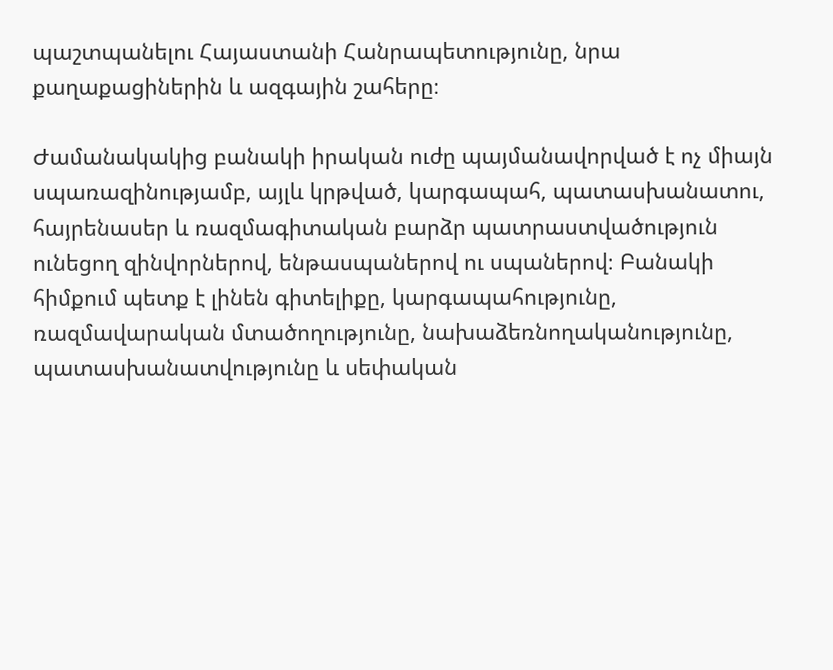պաշտպանելու Հայաստանի Հանրապետությունը, նրա քաղաքացիներին և ազգային շահերը։

Ժամանակակից բանակի իրական ուժը պայմանավորված է ոչ միայն սպառազինությամբ, այլև կրթված, կարգապահ, պատասխանատու, հայրենասեր և ռազմագիտական բարձր պատրաստվածություն ունեցող զինվորներով, ենթասպաներով ու սպաներով։ Բանակի հիմքում պետք է լինեն գիտելիքը, կարգապահությունը, ռազմավարական մտածողությունը, նախաձեռնողականությունը, պատասխանատվությունը և սեփական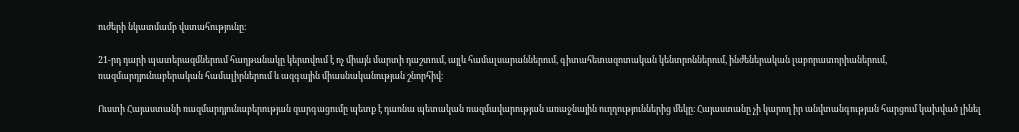ուժերի նկատմամբ վստահությունը։

21-րդ դարի պատերազմներում հաղթանակը կերտվում է ոչ միայն մարտի դաշտում, այլև համալսարաններում, գիտահետազոտական կենտրոններում, ինժեներական լաբորատորիաներում, ռազմարդյունաբերական համալիրներում և ազգային միասնականության շնորհիվ։

Ուստի Հայաստանի ռազմարդյունաբերության զարգացումը պետք է դառնա պետական ռազմավարության առաջնային ուղղություններից մեկը։ Հայաստանը չի կարող իր անվտանգության հարցում կախված լինել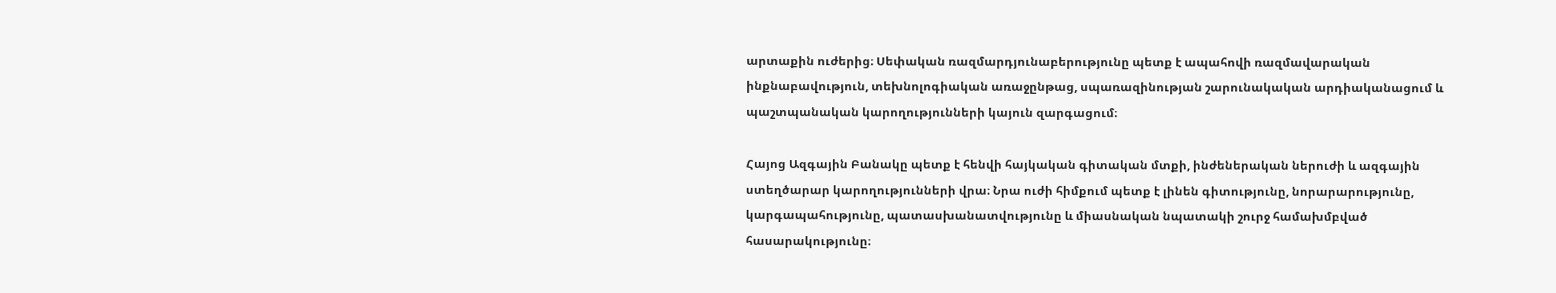արտաքին ուժերից։ Սեփական ռազմարդյունաբերությունը պետք է ապահովի ռազմավարական ինքնաբավություն, տեխնոլոգիական առաջընթաց, սպառազինության շարունակական արդիականացում և պաշտպանական կարողությունների կայուն զարգացում։

Հայոց Ազգային Բանակը պետք է հենվի հայկական գիտական մտքի, ինժեներական ներուժի և ազգային ստեղծարար կարողությունների վրա։ Նրա ուժի հիմքում պետք է լինեն գիտությունը, նորարարությունը, կարգապահությունը, պատասխանատվությունը և միասնական նպատակի շուրջ համախմբված հասարակությունը։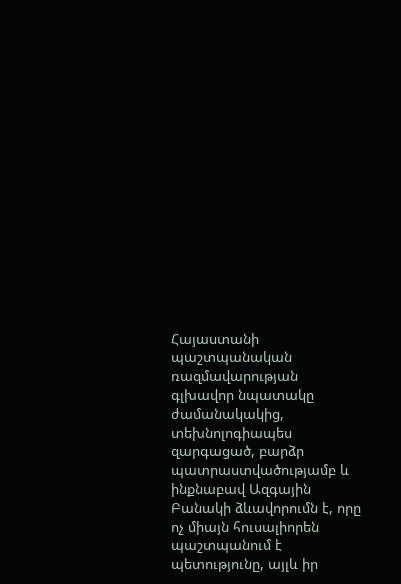Հայաստանի պաշտպանական ռազմավարության գլխավոր նպատակը ժամանակակից, տեխնոլոգիապես զարգացած, բարձր պատրաստվածությամբ և ինքնաբավ Ազգային Բանակի ձևավորումն է, որը ոչ միայն հուսալիորեն պաշտպանում է պետությունը, այլև իր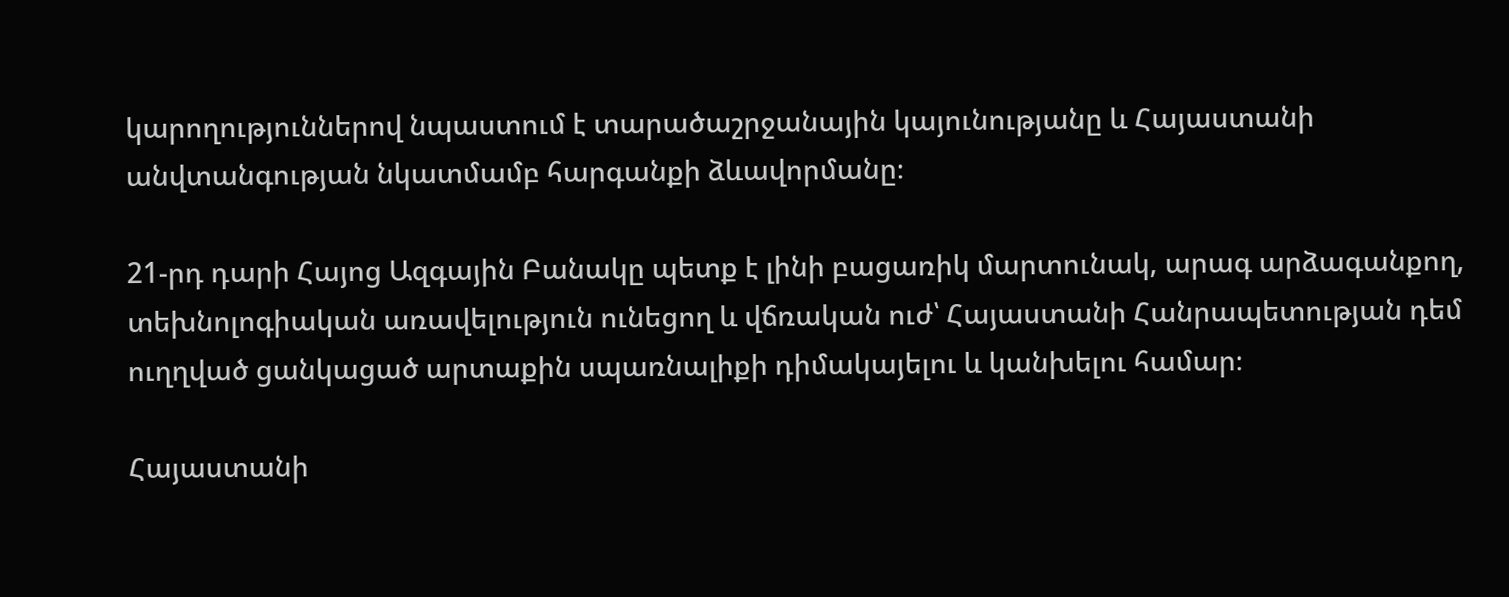կարողություններով նպաստում է տարածաշրջանային կայունությանը և Հայաստանի անվտանգության նկատմամբ հարգանքի ձևավորմանը։

21-րդ դարի Հայոց Ազգային Բանակը պետք է լինի բացառիկ մարտունակ, արագ արձագանքող, տեխնոլոգիական առավելություն ունեցող և վճռական ուժ՝ Հայաստանի Հանրապետության դեմ ուղղված ցանկացած արտաքին սպառնալիքի դիմակայելու և կանխելու համար։

Հայաստանի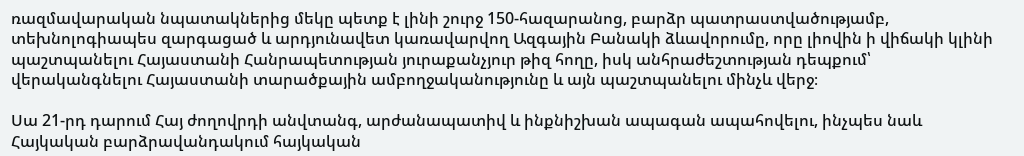ռազմավարական նպատակներից մեկը պետք է լինի շուրջ 150-հազարանոց, բարձր պատրաստվածությամբ, տեխնոլոգիապես զարգացած և արդյունավետ կառավարվող Ազգային Բանակի ձևավորումը, որը լիովին ի վիճակի կլինի պաշտպանելու Հայաստանի Հանրապետության յուրաքանչյուր թիզ հողը, իսկ անհրաժեշտության դեպքում՝ վերականգնելու Հայաստանի տարածքային ամբողջականությունը և այն պաշտպանելու մինչև վերջ։

Սա 21-րդ դարում Հայ ժողովրդի անվտանգ, արժանապատիվ և ինքնիշխան ապագան ապահովելու, ինչպես նաև Հայկական բարձրավանդակում հայկական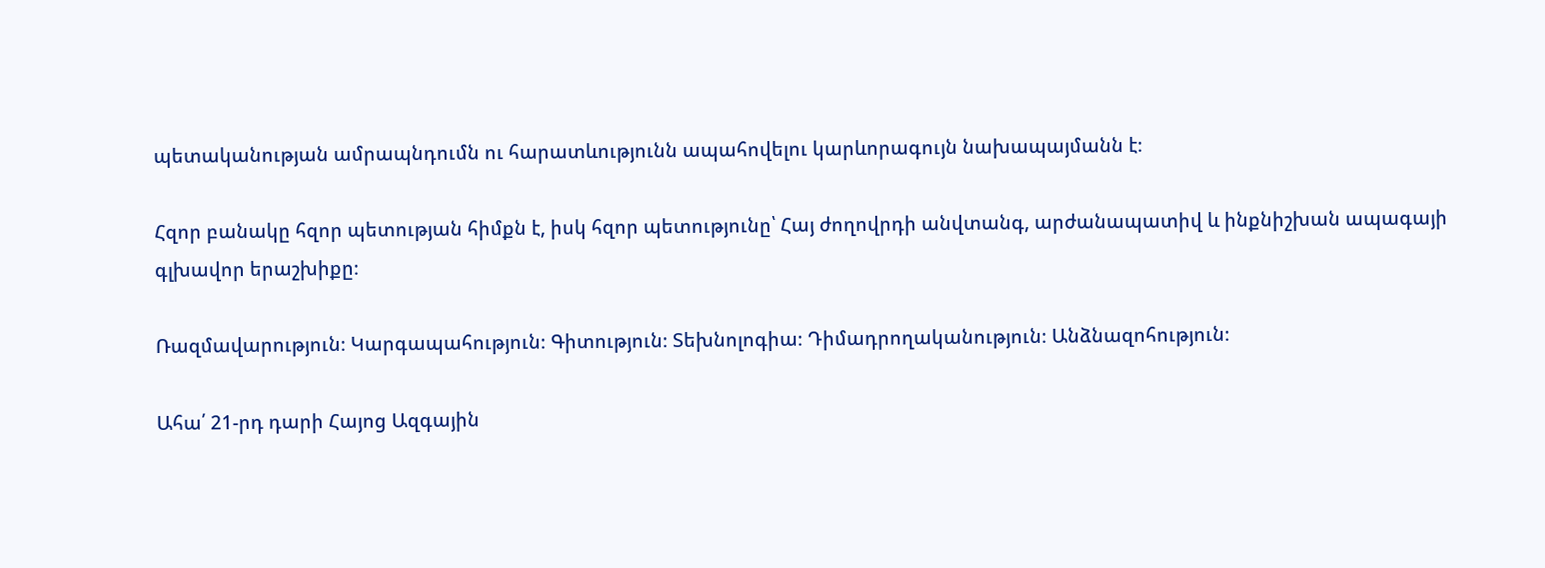պետականության ամրապնդումն ու հարատևությունն ապահովելու կարևորագույն նախապայմանն է։

Հզոր բանակը հզոր պետության հիմքն է, իսկ հզոր պետությունը՝ Հայ ժողովրդի անվտանգ, արժանապատիվ և ինքնիշխան ապագայի գլխավոր երաշխիքը։

Ռազմավարություն։ Կարգապահություն։ Գիտություն։ Տեխնոլոգիա։ Դիմադրողականություն։ Անձնազոհություն։

Ահա՛ 21-րդ դարի Հայոց Ազգային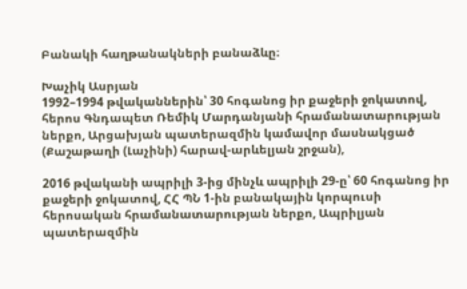Բանակի հաղթանակների բանաձևը։

Խաչիկ Ասրյան
1992–1994 թվականներին՝ 30 հոգանոց իր քաջերի ջոկատով, հերոս Գնդապետ Ռեմիկ Մարդանյանի հրամանատարության ներքո, Արցախյան պատերազմին կամավոր մասնակցած (Քաշաթաղի (Լաչինի) հարավ-արևելյան շրջան),

2016 թվականի ապրիլի 3-ից մինչև ապրիլի 29-ը՝ 60 հոգանոց իր քաջերի ջոկատով, ՀՀ ՊՆ 1-ին բանակային կորպուսի հերոսական հրամանատարության ներքո, Ապրիլյան պատերազմին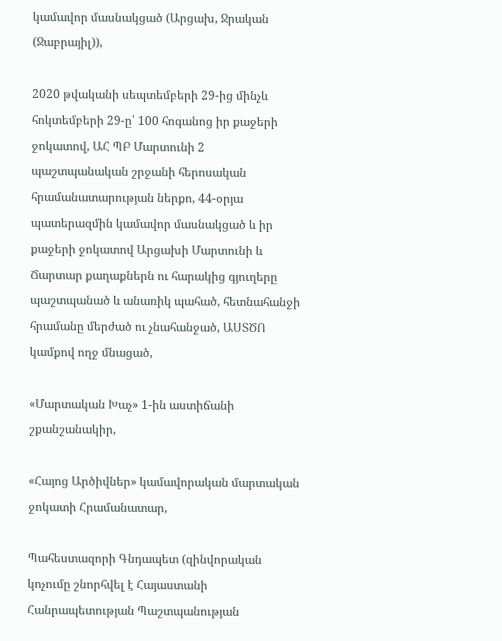կամավոր մասնակցած (Արցախ, Ջրական (Ջաբրայիլ)),

2020 թվականի սեպտեմբերի 29-ից մինչև հոկտեմբերի 29-ը՝ 100 հոգանոց իր քաջերի ջոկատով, ԱՀ ՊԲ Մարտունի 2 պաշտպանական շրջանի հերոսական հրամանատարության ներքո, 44-օրյա պատերազմին կամավոր մասնակցած և իր քաջերի ջոկատով Արցախի Մարտունի և Ճարտար քաղաքներն ու հարակից գյուղերը պաշտպանած և անառիկ պահած, հետնահանջի հրամանը մերժած ու չնահանջած, ԱՍՏԾՈ կամքով ողջ մնացած,

«Մարտական Խաչ» 1-ին աստիճանի շքանշանակիր,

«Հայոց Արծիվներ» կամավորական մարտական ջոկատի Հրամանատար,

Պահեստազորի Գնդապետ (զինվորական կոչումը շնորհվել է Հայաստանի Հանրապետության Պաշտպանության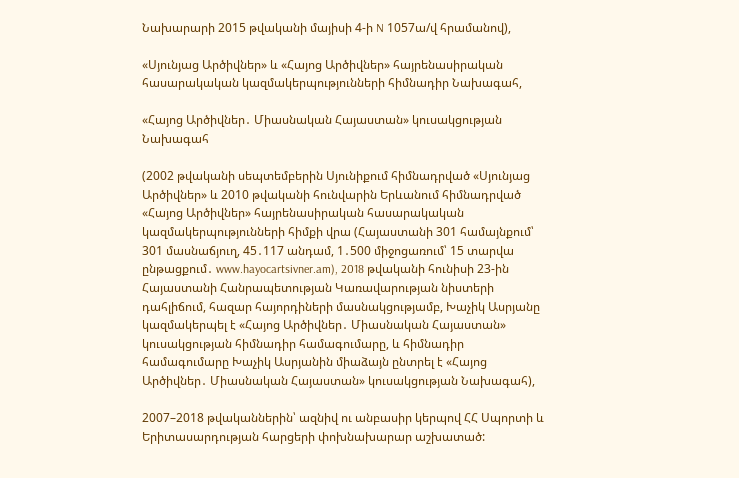Նախարարի 2015 թվականի մայիսի 4-ի N 1057ա/վ հրամանով),

«Սյունյաց Արծիվներ» և «Հայոց Արծիվներ» հայրենասիրական հասարակական կազմակերպությունների հիմնադիր Նախագահ,

«Հայոց Արծիվներ․ Միասնական Հայաստան» կուսակցության Նախագահ

(2002 թվականի սեպտեմբերին Սյունիքում հիմնադրված «Սյունյաց Արծիվներ» և 2010 թվականի հունվարին Երևանում հիմնադրված «Հայոց Արծիվներ» հայրենասիրական հասարակական կազմակերպությունների հիմքի վրա (Հայաստանի 301 համայնքում՝ 301 մասնաճյուղ, 45․117 անդամ, 1․500 միջոցառում՝ 15 տարվա ընթացքում․ www.hayocartsivner.am), 2018 թվականի հունիսի 23-ին Հայաստանի Հանրապետության Կառավարության նիստերի դահլիճում, հազար հայորդիների մասնակցությամբ, Խաչիկ Ասրյանը կազմակերպել է «Հայոց Արծիվներ․ Միասնական Հայաստան» կուսակցության հիմնադիր համագումարը, և հիմնադիր համագումարը Խաչիկ Ասրյանին միաձայն ընտրել է «Հայոց Արծիվներ․ Միասնական Հայաստան» կուսակցության Նախագահ),

2007–2018 թվականներին՝ ազնիվ ու անբասիր կերպով ՀՀ Սպորտի և Երիտասարդության հարցերի փոխնախարար աշխատած: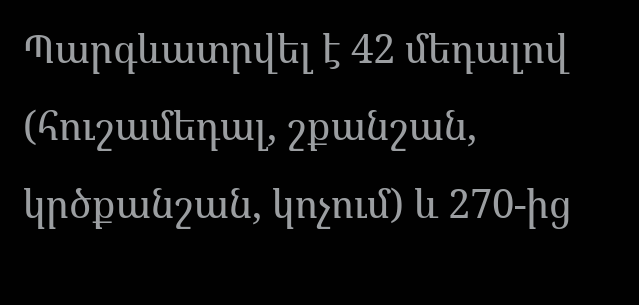Պարգևատրվել է 42 մեդալով (հուշամեդալ, շքանշան, կրծքանշան, կոչում) և 270-ից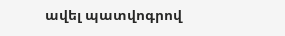ավել պատվոգրով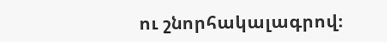ու շնորհակալագրով։